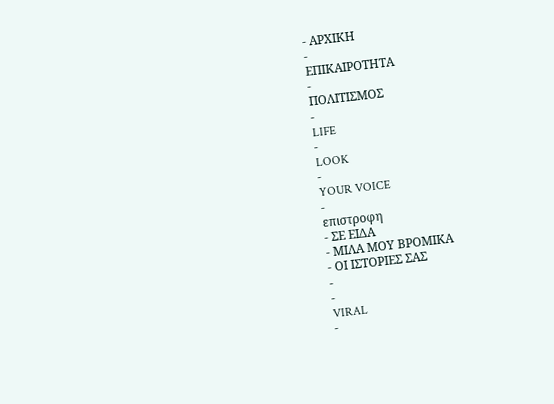- ΑΡΧΙΚΗ
-
ΕΠΙΚΑΙΡΟΤΗΤΑ
-
ΠΟΛΙΤΙΣΜΟΣ
-
LIFE
-
LOOK
-
YOUR VOICE
-
επιστροφη
- ΣΕ ΕΙΔΑ
- ΜΙΛΑ ΜΟΥ ΒΡΟΜΙΚΑ
- ΟΙ ΙΣΤΟΡΙΕΣ ΣΑΣ
-
-
VIRAL
-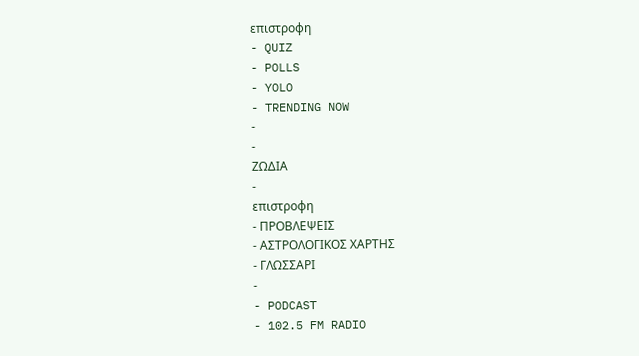επιστροφη
- QUIZ
- POLLS
- YOLO
- TRENDING NOW
-
-
ΖΩΔΙΑ
-
επιστροφη
- ΠΡΟΒΛΕΨΕΙΣ
- ΑΣΤΡΟΛΟΓΙΚΟΣ ΧΑΡΤΗΣ
- ΓΛΩΣΣΑΡΙ
-
- PODCAST
- 102.5 FM RADIO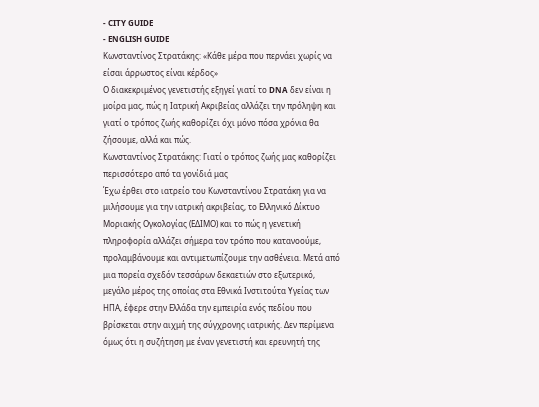- CITY GUIDE
- ENGLISH GUIDE
Κωνσταντίνος Στρατάκης: «Κάθε μέρα που περνάει χωρίς να είσαι άρρωστος είναι κέρδος»
Ο διακεκριμένος γενετιστής εξηγεί γιατί το DNA δεν είναι η μοίρα μας, πώς η Ιατρική Ακριβείας αλλάζει την πρόληψη και γιατί ο τρόπος ζωής καθορίζει όχι μόνο πόσα χρόνια θα ζήσουμε, αλλά και πώς.
Κωνσταντίνος Στρατάκης: Γιατί ο τρόπος ζωής μας καθορίζει περισσότερο από τα γονίδιά μας
Έχω έρθει στο ιατρείο του Κωνσταντίνου Στρατάκη για να μιλήσουμε για την ιατρική ακριβείας, το Ελληνικό Δίκτυο Μοριακής Ογκολογίας (ΕΔΙΜΟ) και το πώς η γενετική πληροφορία αλλάζει σήμερα τον τρόπο που κατανοούμε, προλαμβάνουμε και αντιμετωπίζουμε την ασθένεια. Μετά από μια πορεία σχεδόν τεσσάρων δεκαετιών στο εξωτερικό, μεγάλο μέρος της οποίας στα Εθνικά Ινστιτούτα Υγείας των ΗΠΑ, έφερε στην Ελλάδα την εμπειρία ενός πεδίου που βρίσκεται στην αιχμή της σύγχρονης ιατρικής. Δεν περίμενα όμως ότι η συζήτηση με έναν γενετιστή και ερευνητή της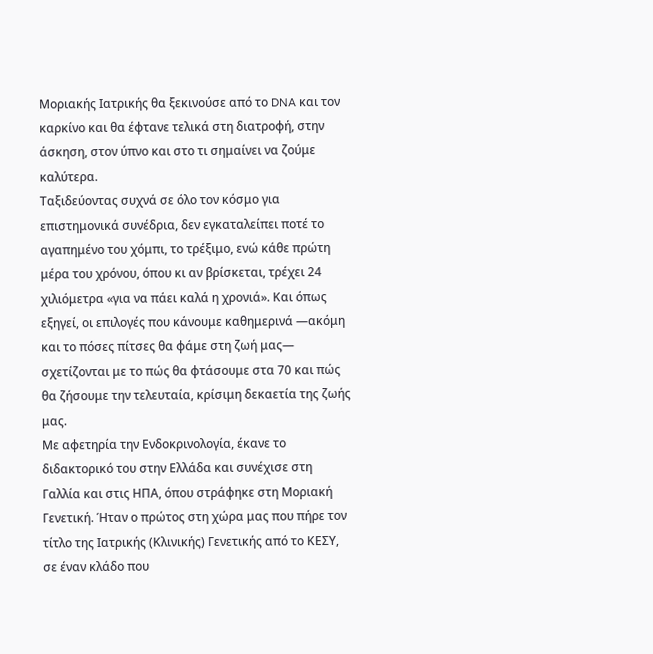Μοριακής Ιατρικής θα ξεκινούσε από το DNA και τον καρκίνο και θα έφτανε τελικά στη διατροφή, στην άσκηση, στον ύπνο και στο τι σημαίνει να ζούμε καλύτερα.
Ταξιδεύοντας συχνά σε όλο τον κόσμο για επιστημονικά συνέδρια, δεν εγκαταλείπει ποτέ το αγαπημένο του χόμπι, το τρέξιμο, ενώ κάθε πρώτη μέρα του χρόνου, όπου κι αν βρίσκεται, τρέχει 24 χιλιόμετρα «για να πάει καλά η χρονιά». Και όπως εξηγεί, οι επιλογές που κάνουμε καθημερινά —ακόμη και το πόσες πίτσες θα φάμε στη ζωή μας— σχετίζονται με το πώς θα φτάσουμε στα 70 και πώς θα ζήσουμε την τελευταία, κρίσιμη δεκαετία της ζωής μας.
Με αφετηρία την Ενδοκρινολογία, έκανε το διδακτορικό του στην Ελλάδα και συνέχισε στη Γαλλία και στις ΗΠΑ, όπου στράφηκε στη Μοριακή Γενετική. Ήταν ο πρώτος στη χώρα μας που πήρε τον τίτλο της Ιατρικής (Κλινικής) Γενετικής από το ΚΕΣΥ, σε έναν κλάδο που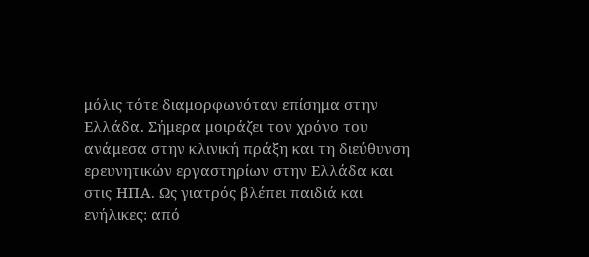μόλις τότε διαμορφωνόταν επίσημα στην Ελλάδα. Σήμερα μοιράζει τον χρόνο του ανάμεσα στην κλινική πράξη και τη διεύθυνση ερευνητικών εργαστηρίων στην Ελλάδα και στις ΗΠΑ. Ως γιατρός βλέπει παιδιά και ενήλικες: από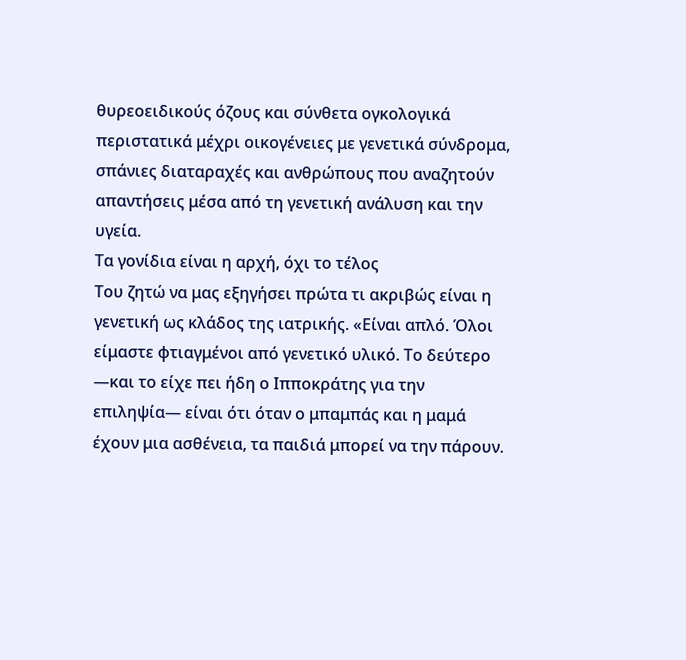θυρεοειδικούς όζους και σύνθετα ογκολογικά περιστατικά μέχρι οικογένειες με γενετικά σύνδρομα, σπάνιες διαταραχές και ανθρώπους που αναζητούν απαντήσεις μέσα από τη γενετική ανάλυση και την υγεία.
Τα γονίδια είναι η αρχή, όχι το τέλος
Του ζητώ να μας εξηγήσει πρώτα τι ακριβώς είναι η γενετική ως κλάδος της ιατρικής. «Είναι απλό. Όλοι είμαστε φτιαγμένοι από γενετικό υλικό. Το δεύτερο —και το είχε πει ήδη ο Ιπποκράτης για την επιληψία— είναι ότι όταν ο μπαμπάς και η μαμά έχουν μια ασθένεια, τα παιδιά μπορεί να την πάρουν.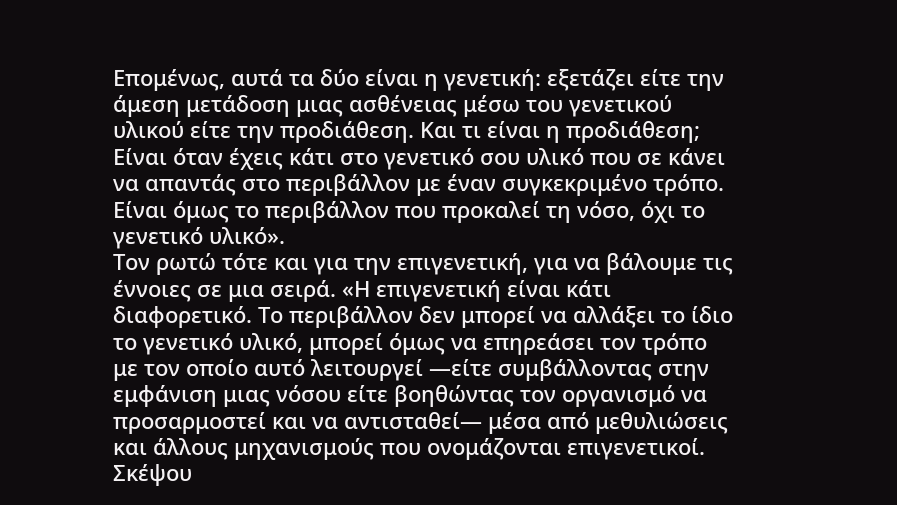Επομένως, αυτά τα δύο είναι η γενετική: εξετάζει είτε την άμεση μετάδοση μιας ασθένειας μέσω του γενετικού υλικού είτε την προδιάθεση. Και τι είναι η προδιάθεση; Είναι όταν έχεις κάτι στο γενετικό σου υλικό που σε κάνει να απαντάς στο περιβάλλον με έναν συγκεκριμένο τρόπο. Είναι όμως το περιβάλλον που προκαλεί τη νόσο, όχι το γενετικό υλικό».
Τον ρωτώ τότε και για την επιγενετική, για να βάλουμε τις έννοιες σε μια σειρά. «Η επιγενετική είναι κάτι διαφορετικό. Το περιβάλλον δεν μπορεί να αλλάξει το ίδιο το γενετικό υλικό, μπορεί όμως να επηρεάσει τον τρόπο με τον οποίο αυτό λειτουργεί —είτε συμβάλλοντας στην εμφάνιση μιας νόσου είτε βοηθώντας τον οργανισμό να προσαρμοστεί και να αντισταθεί— μέσα από μεθυλιώσεις και άλλους μηχανισμούς που ονομάζονται επιγενετικοί. Σκέψου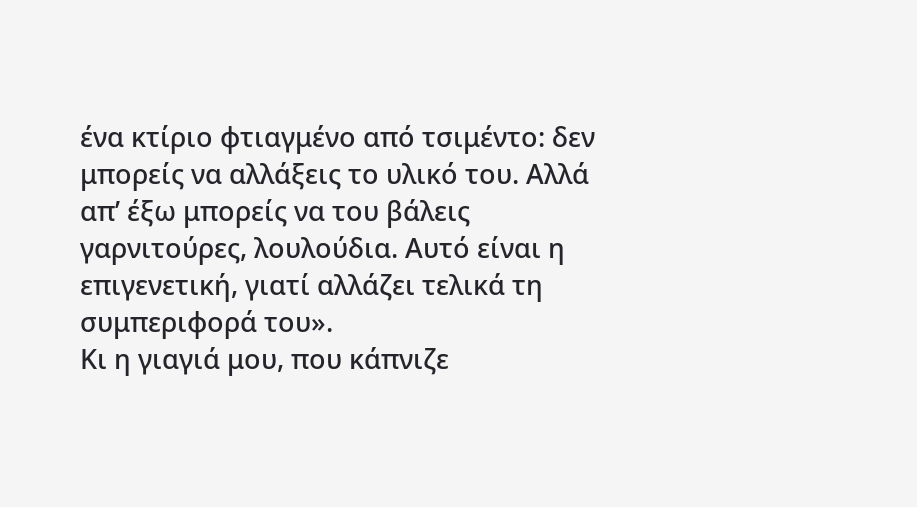ένα κτίριο φτιαγμένο από τσιμέντο: δεν μπορείς να αλλάξεις το υλικό του. Αλλά απ’ έξω μπορείς να του βάλεις γαρνιτούρες, λουλούδια. Αυτό είναι η επιγενετική, γιατί αλλάζει τελικά τη συμπεριφορά του».
Κι η γιαγιά μου, που κάπνιζε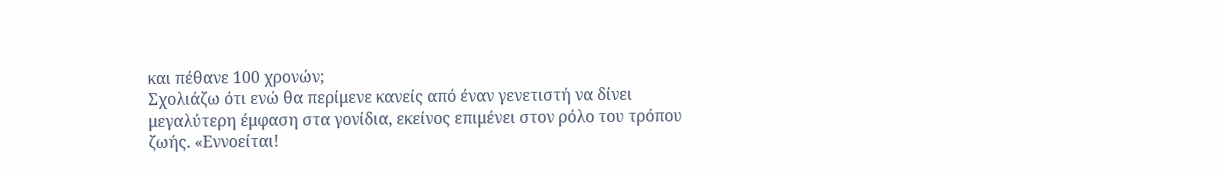και πέθανε 100 χρονών;
Σχολιάζω ότι ενώ θα περίμενε κανείς από έναν γενετιστή να δίνει μεγαλύτερη έμφαση στα γονίδια, εκείνος επιμένει στον ρόλο του τρόπου ζωής. «Εννοείται!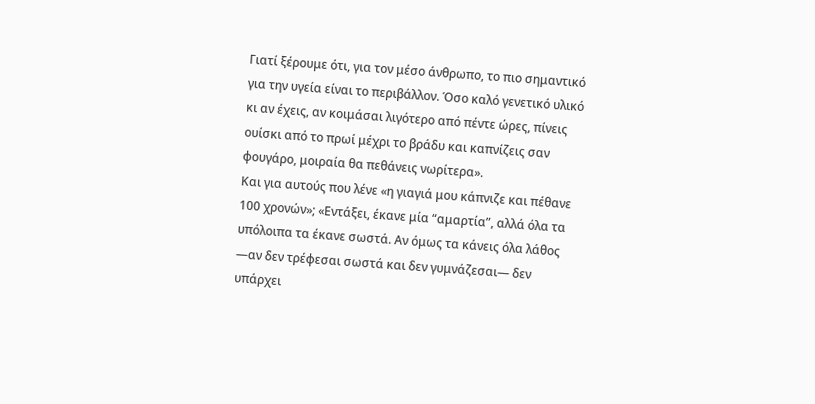Γιατί ξέρουμε ότι, για τον μέσο άνθρωπο, το πιο σημαντικό για την υγεία είναι το περιβάλλον. Όσο καλό γενετικό υλικό κι αν έχεις, αν κοιμάσαι λιγότερο από πέντε ώρες, πίνεις ουίσκι από το πρωί μέχρι το βράδυ και καπνίζεις σαν φουγάρο, μοιραία θα πεθάνεις νωρίτερα».
Και για αυτούς που λένε «η γιαγιά μου κάπνιζε και πέθανε 100 χρονών»; «Εντάξει, έκανε μία “αμαρτία”, αλλά όλα τα υπόλοιπα τα έκανε σωστά. Αν όμως τα κάνεις όλα λάθος —αν δεν τρέφεσαι σωστά και δεν γυμνάζεσαι— δεν υπάρχει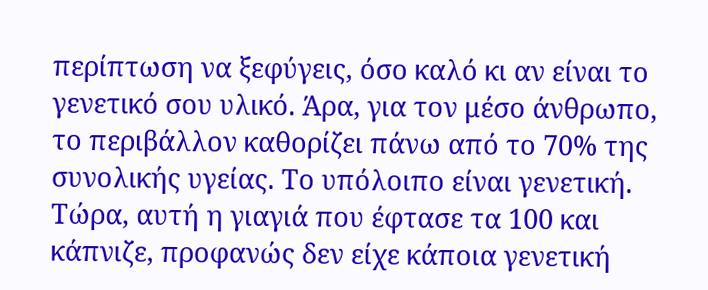περίπτωση να ξεφύγεις, όσο καλό κι αν είναι το γενετικό σου υλικό. Άρα, για τον μέσο άνθρωπο, το περιβάλλον καθορίζει πάνω από το 70% της συνολικής υγείας. Το υπόλοιπο είναι γενετική. Τώρα, αυτή η γιαγιά που έφτασε τα 100 και κάπνιζε, προφανώς δεν είχε κάποια γενετική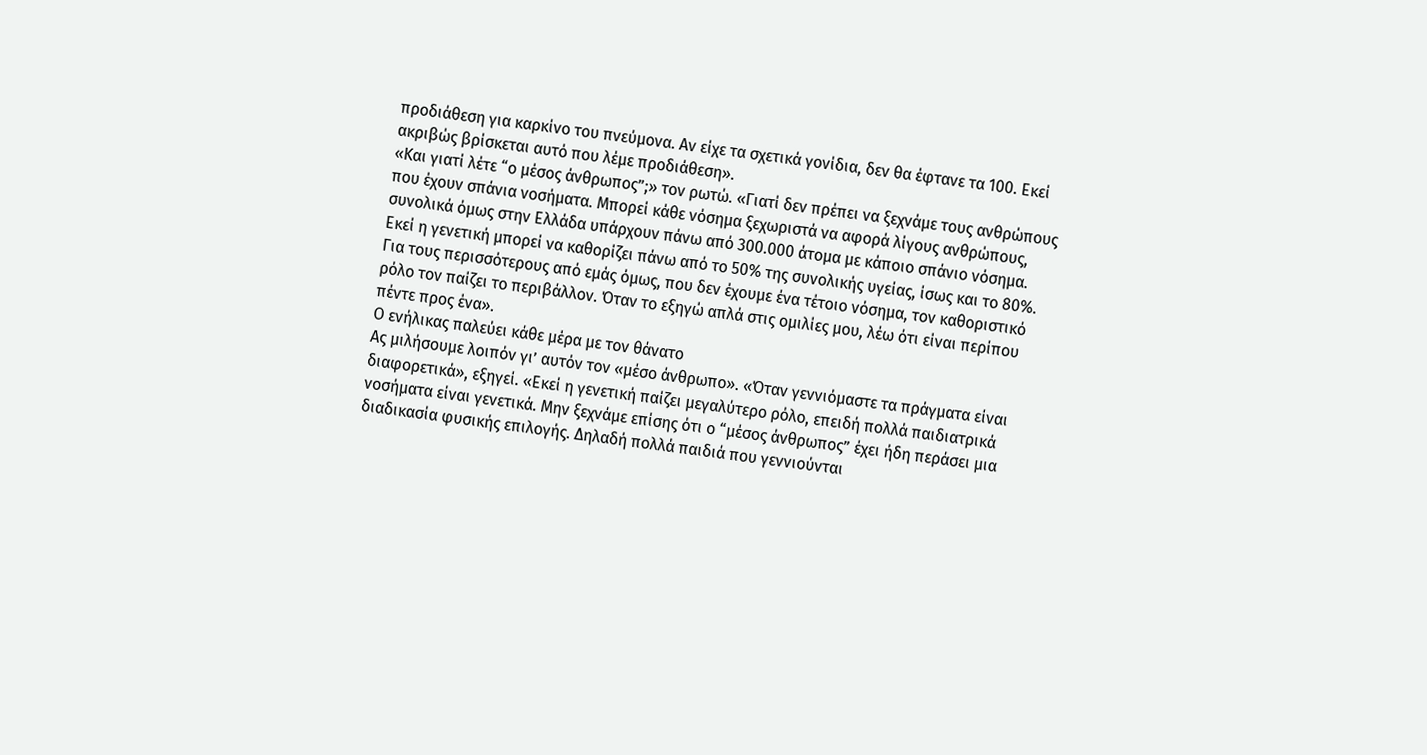προδιάθεση για καρκίνο του πνεύμονα. Αν είχε τα σχετικά γονίδια, δεν θα έφτανε τα 100. Εκεί ακριβώς βρίσκεται αυτό που λέμε προδιάθεση».
«Και γιατί λέτε “ο μέσος άνθρωπος”;» τον ρωτώ. «Γιατί δεν πρέπει να ξεχνάμε τους ανθρώπους που έχουν σπάνια νοσήματα. Μπορεί κάθε νόσημα ξεχωριστά να αφορά λίγους ανθρώπους, συνολικά όμως στην Ελλάδα υπάρχουν πάνω από 300.000 άτομα με κάποιο σπάνιο νόσημα. Εκεί η γενετική μπορεί να καθορίζει πάνω από το 50% της συνολικής υγείας, ίσως και το 80%. Για τους περισσότερους από εμάς όμως, που δεν έχουμε ένα τέτοιο νόσημα, τον καθοριστικό ρόλο τον παίζει το περιβάλλον. Όταν το εξηγώ απλά στις ομιλίες μου, λέω ότι είναι περίπου πέντε προς ένα».
Ο ενήλικας παλεύει κάθε μέρα με τον θάνατο
Ας μιλήσουμε λοιπόν γι’ αυτόν τον «μέσο άνθρωπο». «Όταν γεννιόμαστε τα πράγματα είναι διαφορετικά», εξηγεί. «Εκεί η γενετική παίζει μεγαλύτερο ρόλο, επειδή πολλά παιδιατρικά νοσήματα είναι γενετικά. Μην ξεχνάμε επίσης ότι ο “μέσος άνθρωπος” έχει ήδη περάσει μια διαδικασία φυσικής επιλογής. Δηλαδή πολλά παιδιά που γεννιούνται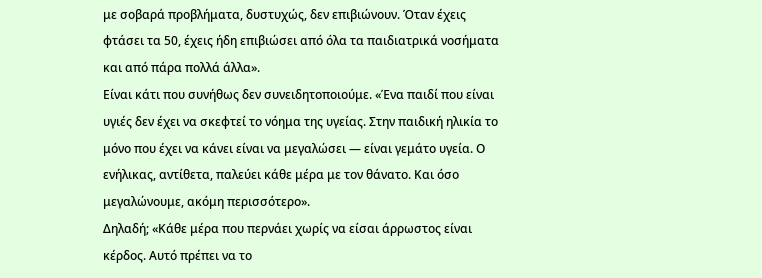με σοβαρά προβλήματα, δυστυχώς, δεν επιβιώνουν. Όταν έχεις φτάσει τα 50, έχεις ήδη επιβιώσει από όλα τα παιδιατρικά νοσήματα και από πάρα πολλά άλλα».
Είναι κάτι που συνήθως δεν συνειδητοποιούμε. «Ένα παιδί που είναι υγιές δεν έχει να σκεφτεί το νόημα της υγείας. Στην παιδική ηλικία το μόνο που έχει να κάνει είναι να μεγαλώσει — είναι γεμάτο υγεία. Ο ενήλικας, αντίθετα, παλεύει κάθε μέρα με τον θάνατο. Και όσο μεγαλώνουμε, ακόμη περισσότερο».
Δηλαδή; «Κάθε μέρα που περνάει χωρίς να είσαι άρρωστος είναι κέρδος. Αυτό πρέπει να το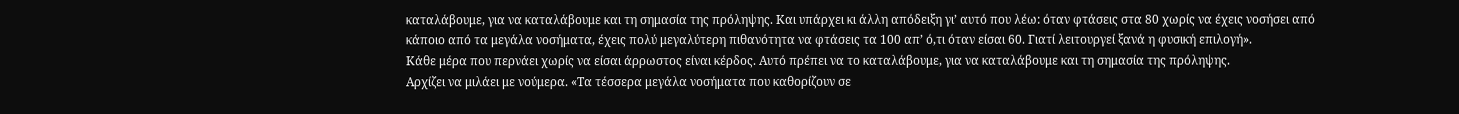καταλάβουμε, για να καταλάβουμε και τη σημασία της πρόληψης. Και υπάρχει κι άλλη απόδειξη γι’ αυτό που λέω: όταν φτάσεις στα 80 χωρίς να έχεις νοσήσει από κάποιο από τα μεγάλα νοσήματα, έχεις πολύ μεγαλύτερη πιθανότητα να φτάσεις τα 100 απ’ ό,τι όταν είσαι 60. Γιατί λειτουργεί ξανά η φυσική επιλογή».
Κάθε μέρα που περνάει χωρίς να είσαι άρρωστος είναι κέρδος. Αυτό πρέπει να το καταλάβουμε, για να καταλάβουμε και τη σημασία της πρόληψης.
Αρχίζει να μιλάει με νούμερα. «Τα τέσσερα μεγάλα νοσήματα που καθορίζουν σε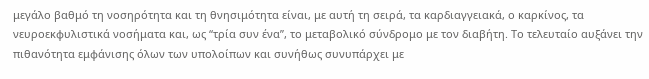μεγάλο βαθμό τη νοσηρότητα και τη θνησιμότητα είναι, με αυτή τη σειρά, τα καρδιαγγειακά, ο καρκίνος, τα νευροεκφυλιστικά νοσήματα και, ως “τρία συν ένα”, το μεταβολικό σύνδρομο με τον διαβήτη. Το τελευταίο αυξάνει την πιθανότητα εμφάνισης όλων των υπολοίπων και συνήθως συνυπάρχει με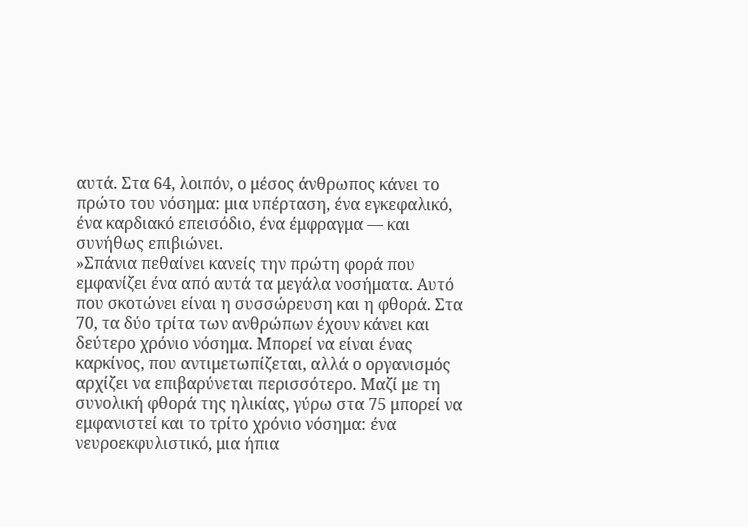αυτά. Στα 64, λοιπόν, ο μέσος άνθρωπος κάνει το πρώτο του νόσημα: μια υπέρταση, ένα εγκεφαλικό, ένα καρδιακό επεισόδιο, ένα έμφραγμα — και συνήθως επιβιώνει.
»Σπάνια πεθαίνει κανείς την πρώτη φορά που εμφανίζει ένα από αυτά τα μεγάλα νοσήματα. Αυτό που σκοτώνει είναι η συσσώρευση και η φθορά. Στα 70, τα δύο τρίτα των ανθρώπων έχουν κάνει και δεύτερο χρόνιο νόσημα. Μπορεί να είναι ένας καρκίνος, που αντιμετωπίζεται, αλλά ο οργανισμός αρχίζει να επιβαρύνεται περισσότερο. Μαζί με τη συνολική φθορά της ηλικίας, γύρω στα 75 μπορεί να εμφανιστεί και το τρίτο χρόνιο νόσημα: ένα νευροεκφυλιστικό, μια ήπια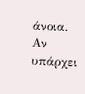άνοια. Αν υπάρχει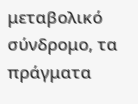μεταβολικό σύνδρομο, τα πράγματα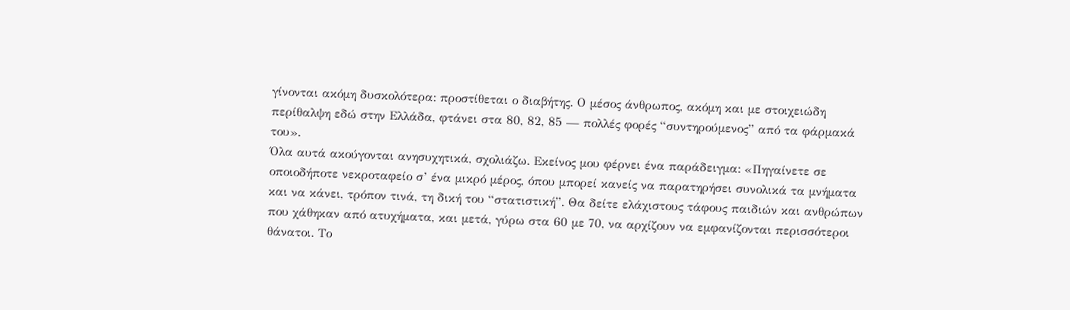γίνονται ακόμη δυσκολότερα: προστίθεται ο διαβήτης. Ο μέσος άνθρωπος, ακόμη και με στοιχειώδη περίθαλψη εδώ στην Ελλάδα, φτάνει στα 80, 82, 85 — πολλές φορές “συντηρούμενος” από τα φάρμακά του».
Όλα αυτά ακούγονται ανησυχητικά, σχολιάζω. Εκείνος μου φέρνει ένα παράδειγμα: «Πηγαίνετε σε οποιοδήποτε νεκροταφείο σ’ ένα μικρό μέρος, όπου μπορεί κανείς να παρατηρήσει συνολικά τα μνήματα και να κάνει, τρόπον τινά, τη δική του “στατιστική”. Θα δείτε ελάχιστους τάφους παιδιών και ανθρώπων που χάθηκαν από ατυχήματα, και μετά, γύρω στα 60 με 70, να αρχίζουν να εμφανίζονται περισσότεροι θάνατοι. Το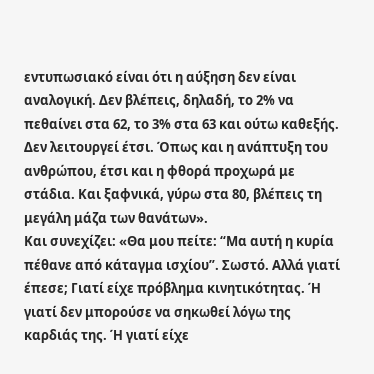εντυπωσιακό είναι ότι η αύξηση δεν είναι αναλογική. Δεν βλέπεις, δηλαδή, το 2% να πεθαίνει στα 62, το 3% στα 63 και ούτω καθεξής. Δεν λειτουργεί έτσι. Όπως και η ανάπτυξη του ανθρώπου, έτσι και η φθορά προχωρά με στάδια. Και ξαφνικά, γύρω στα 80, βλέπεις τη μεγάλη μάζα των θανάτων».
Και συνεχίζει: «Θα μου πείτε: “Μα αυτή η κυρία πέθανε από κάταγμα ισχίου”. Σωστό. Αλλά γιατί έπεσε; Γιατί είχε πρόβλημα κινητικότητας. Ή γιατί δεν μπορούσε να σηκωθεί λόγω της καρδιάς της. Ή γιατί είχε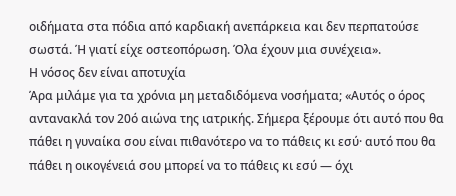οιδήματα στα πόδια από καρδιακή ανεπάρκεια και δεν περπατούσε σωστά. Ή γιατί είχε οστεοπόρωση. Όλα έχουν μια συνέχεια».
Η νόσος δεν είναι αποτυχία
Άρα μιλάμε για τα χρόνια μη μεταδιδόμενα νοσήματα; «Αυτός ο όρος αντανακλά τον 20ό αιώνα της ιατρικής. Σήμερα ξέρουμε ότι αυτό που θα πάθει η γυναίκα σου είναι πιθανότερο να το πάθεις κι εσύ· αυτό που θα πάθει η οικογένειά σου μπορεί να το πάθεις κι εσύ — όχι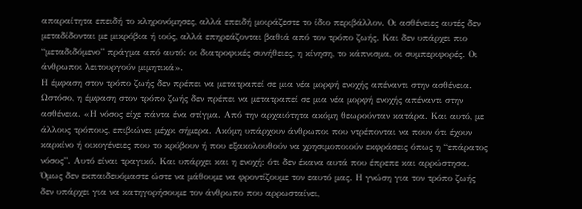απαραίτητα επειδή το κληρονόμησες, αλλά επειδή μοιράζεστε το ίδιο περιβάλλον. Οι ασθένειες αυτές δεν μεταδίδονται με μικρόβια ή ιούς, αλλά επηρεάζονται βαθιά από τον τρόπο ζωής. Και δεν υπάρχει πιο “μεταδιδόμενο” πράγμα από αυτό: οι διατροφικές συνήθειες, η κίνηση, το κάπνισμα, οι συμπεριφορές. Οι άνθρωποι λειτουργούν μιμητικά».
Η έμφαση στον τρόπο ζωής δεν πρέπει να μετατραπεί σε μια νέα μορφή ενοχής απέναντι στην ασθένεια.
Ωστόσο, η έμφαση στον τρόπο ζωής δεν πρέπει να μετατραπεί σε μια νέα μορφή ενοχής απέναντι στην ασθένεια. «Η νόσος είχε πάντα ένα στίγμα. Από την αρχαιότητα ακόμη θεωρούνταν κατάρα. Και αυτό, με άλλους τρόπους, επιβιώνει μέχρι σήμερα. Ακόμη υπάρχουν άνθρωποι που ντρέπονται να πουν ότι έχουν καρκίνο ή οικογένειες που το κρύβουν ή που εξακολουθούν να χρησιμοποιούν εκφράσεις όπως η “επάρατος νόσος”. Αυτό είναι τραγικό. Και υπάρχει και η ενοχή: ότι δεν έκανα αυτά που έπρεπε και αρρώστησα. Όμως δεν εκπαιδευόμαστε ώστε να μάθουμε να φροντίζουμε τον εαυτό μας. Η γνώση για τον τρόπο ζωής δεν υπάρχει για να κατηγορήσουμε τον άνθρωπο που αρρωσταίνει,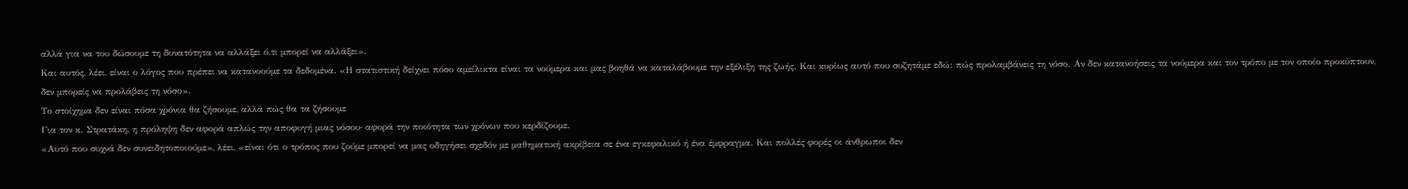αλλά για να του δώσουμε τη δυνατότητα να αλλάξει ό,τι μπορεί να αλλάξει».
Και αυτός, λέει, είναι ο λόγος που πρέπει να κατανοούμε τα δεδομένα. «Η στατιστική δείχνει πόσο αμείλικτα είναι τα νούμερα και μας βοηθά να καταλάβουμε την εξέλιξη της ζωής. Και κυρίως αυτό που συζητάμε εδώ: πώς προλαμβάνεις τη νόσο. Αν δεν κατανοήσεις τα νούμερα και τον τρόπο με τον οποίο προκύπτουν, δεν μπορείς να προλάβεις τη νόσο».
Το στοίχημα δεν είναι πόσα χρόνια θα ζήσουμε, αλλά πώς θα τα ζήσουμε
Για τον κ. Στρατάκη, η πρόληψη δεν αφορά απλώς την αποφυγή μιας νόσου· αφορά την ποιότητα των χρόνων που κερδίζουμε.
«Αυτό που συχνά δεν συνειδητοποιούμε», λέει, «είναι ότι ο τρόπος που ζούμε μπορεί να μας οδηγήσει σχεδόν με μαθηματική ακρίβεια σε ένα εγκεφαλικό ή ένα έμφραγμα. Και πολλές φορές οι άνθρωποι δεν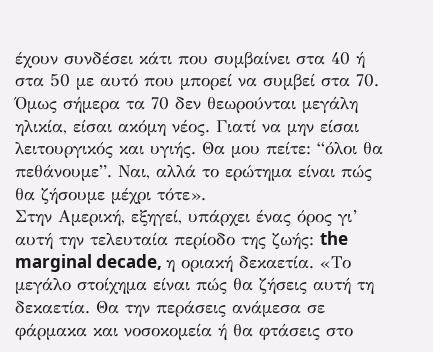έχουν συνδέσει κάτι που συμβαίνει στα 40 ή στα 50 με αυτό που μπορεί να συμβεί στα 70. Όμως σήμερα τα 70 δεν θεωρούνται μεγάλη ηλικία, είσαι ακόμη νέος. Γιατί να μην είσαι λειτουργικός και υγιής. Θα μου πείτε: “όλοι θα πεθάνουμε”. Ναι, αλλά το ερώτημα είναι πώς θα ζήσουμε μέχρι τότε».
Στην Αμερική, εξηγεί, υπάρχει ένας όρος γι’ αυτή την τελευταία περίοδο της ζωής: the marginal decade, η οριακή δεκαετία. «Το μεγάλο στοίχημα είναι πώς θα ζήσεις αυτή τη δεκαετία. Θα την περάσεις ανάμεσα σε φάρμακα και νοσοκομεία ή θα φτάσεις στο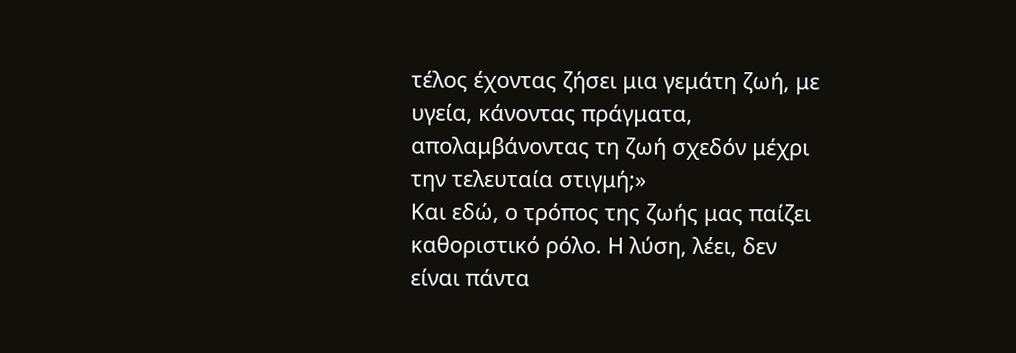τέλος έχοντας ζήσει μια γεμάτη ζωή, με υγεία, κάνοντας πράγματα, απολαμβάνοντας τη ζωή σχεδόν μέχρι την τελευταία στιγμή;»
Και εδώ, ο τρόπος της ζωής μας παίζει καθοριστικό ρόλο. Η λύση, λέει, δεν είναι πάντα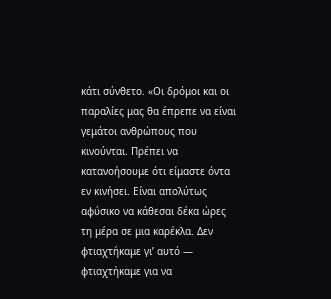κάτι σύνθετο. «Οι δρόμοι και οι παραλίες μας θα έπρεπε να είναι γεμάτοι ανθρώπους που κινούνται. Πρέπει να κατανοήσουμε ότι είμαστε όντα εν κινήσει. Είναι απολύτως αφύσικο να κάθεσαι δέκα ώρες τη μέρα σε μια καρέκλα. Δεν φτιαχτήκαμε γι’ αυτό — φτιαχτήκαμε για να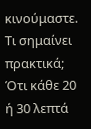κινούμαστε. Τι σημαίνει πρακτικά; Ότι κάθε 20 ή 30 λεπτά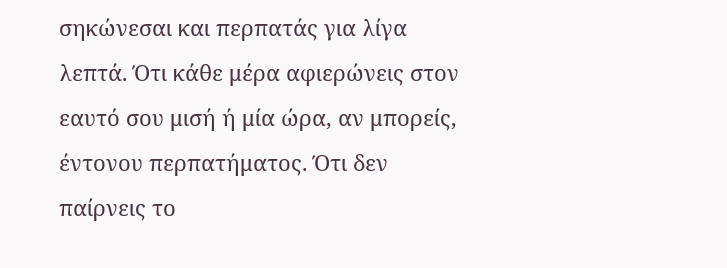σηκώνεσαι και περπατάς για λίγα λεπτά. Ότι κάθε μέρα αφιερώνεις στον εαυτό σου μισή ή μία ώρα, αν μπορείς, έντονου περπατήματος. Ότι δεν παίρνεις το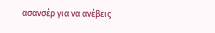ασανσέρ για να ανέβεις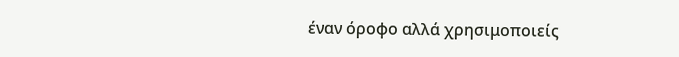έναν όροφο αλλά χρησιμοποιείς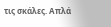τις σκάλες. Απλά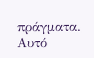πράγματα. Αυτό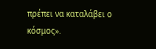πρέπει να καταλάβει ο κόσμος».